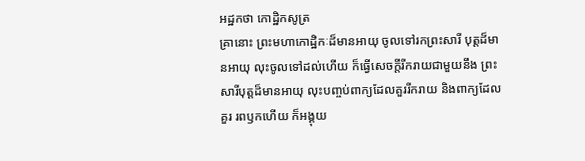អដ្ឋកថា កោដ្ឋិកសូត្រ
គ្រានោះ ព្រះមហាកោដ្ឋិកៈដ៏មានអាយុ ចូលទៅរកព្រះសារី បុត្តដ៏មានអាយុ លុះចូលទៅដល់ហើយ ក៏ធ្វើសេចក្តីរីករាយជាមួយនឹង ព្រះសារីបុត្តដ៏មានអាយុ លុះបញ្ចប់ពាក្យដែលគួររីករាយ និងពាក្យដែលគួរ រពឫកហើយ ក៏អង្គុយ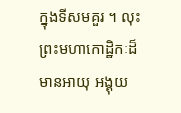ក្នុងទីសមគួរ ។ លុះព្រះមហាកោដ្ឋិកៈដ៏មានអាយុ អង្គុយ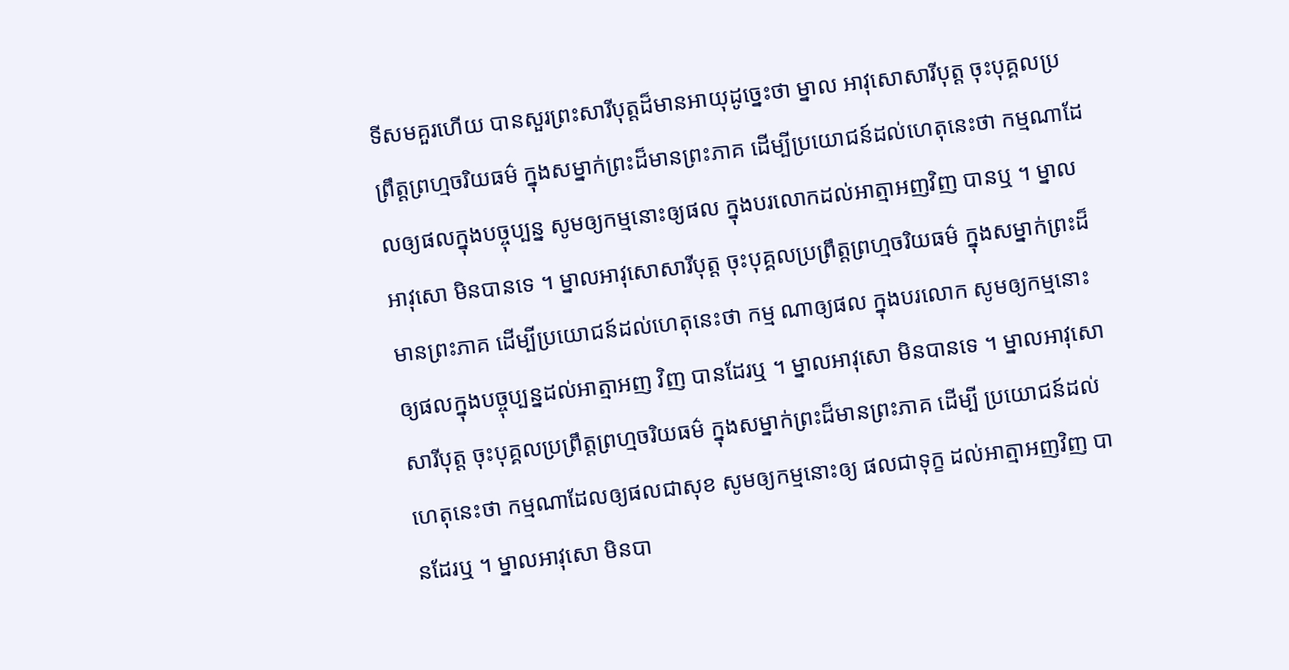ទីសមគួរហើយ បានសួរព្រះសារីបុត្តដ៏មានអាយុដូច្នេះថា ម្នាល អាវុសោសារីបុត្ត ចុះបុគ្គលប្រព្រឹត្តព្រហ្មចរិយធម៌ ក្នុងសម្នាក់ព្រះដ៏មានព្រះភាគ ដើម្បីប្រយោជន៍ដល់ហេតុនេះថា កម្មណាដែលឲ្យផលក្នុងបច្ចុប្បន្ន សូមឲ្យកម្មនោះឲ្យផល ក្នុងបរលោកដល់អាត្មាអញវិញ បានឬ ។ ម្នាល អាវុសោ មិនបានទេ ។ ម្នាលអាវុសោសារីបុត្ត ចុះបុគ្គលប្រព្រឹត្តព្រហ្មចរិយធម៌ ក្នុងសម្នាក់ព្រះដ៏មានព្រះភាគ ដើម្បីប្រយោជន៍ដល់ហេតុនេះថា កម្ម ណាឲ្យផល ក្នុងបរលោក សូមឲ្យកម្មនោះ ឲ្យផលក្នុងបច្ចុប្បន្នដល់អាត្មាអញ វិញ បានដែរឬ ។ ម្នាលអាវុសោ មិនបានទេ ។ ម្នាលអាវុសោសារីបុត្ត ចុះបុគ្គលប្រព្រឹត្តព្រហ្មចរិយធម៌ ក្នុងសម្នាក់ព្រះដ៏មានព្រះភាគ ដើម្បី ប្រយោជន៍ដល់ហេតុនេះថា កម្មណាដែលឲ្យផលជាសុខ សូមឲ្យកម្មនោះឲ្យ ផលជាទុក្ខ ដល់អាត្មាអញវិញ បានដែរឬ ។ ម្នាលអាវុសោ មិនបា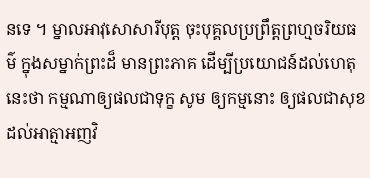នទេ ។ ម្នាលអាវុសោសារីបុត្ត ចុះបុគ្គលប្រព្រឹត្តព្រហ្មចរិយធម៌ ក្នុងសម្នាក់ព្រះដ៏ មានព្រះភាគ ដើម្បីប្រយោជន៍ដល់ហេតុនេះថា កម្មណាឲ្យផលជាទុក្ខ សូម ឲ្យកម្មនោះ ឲ្យផលជាសុខដល់អាត្មាអញវិ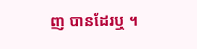ញ បានដែរឬ ។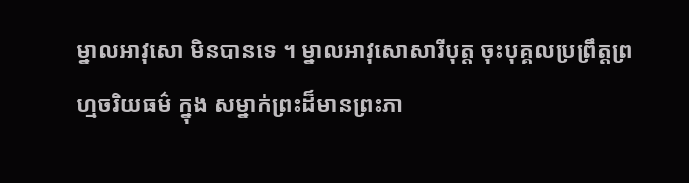ម្នាលអាវុសោ មិនបានទេ ។ ម្នាលអាវុសោសារីបុត្ត ចុះបុគ្គលប្រព្រឹត្តព្រហ្មចរិយធម៌ ក្នុង សម្នាក់ព្រះដ៏មានព្រះភា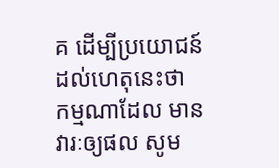គ ដើម្បីប្រយោជន៍ដល់ហេតុនេះថា កម្មណាដែល មានវារៈឲ្យផល សូម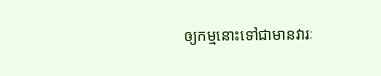ឲ្យកម្មនោះទៅជាមានវារៈ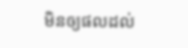មិនឲ្យផលដល់